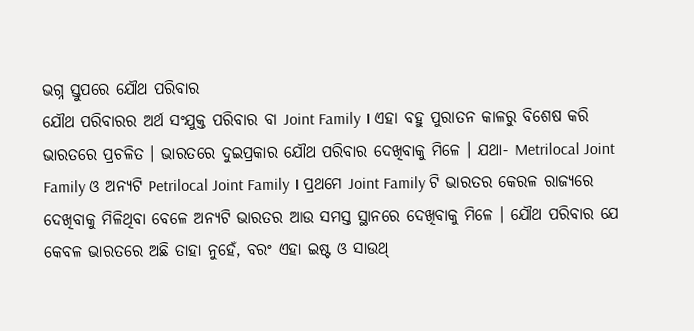ଭଗ୍ନ ସ୍ତୁପରେ ଯୌଥ ପରିବାର
ଯୌଥ ପରିବାରର ଅର୍ଥ ସଂଯୁକ୍ତ ପରିବାର ବା Joint Family । ଏହା ବହୁ ପୁରାତନ କାଳରୁ ବିଶେଷ କରି ଭାରତରେ ପ୍ରଚଳିତ । ଭାରତରେ ଦୁଇପ୍ରକାର ଯୌଥ ପରିବାର ଦେଖିବାକୁ ମିଳେ । ଯଥା- Metrilocal Joint Family ଓ ଅନ୍ୟଟି Petrilocal Joint Family । ପ୍ରଥମେ Joint Family ଟି ଭାରତର କେରଳ ରାଜ୍ୟରେ ଦେଖିବାକୁ ମିଳିଥିବା ବେଳେ ଅନ୍ୟଟି ଭାରତର ଆଉ ସମସ୍ତ ସ୍ଥାନରେ ଦେଖିବାକୁ ମିଳେ । ଯୌଥ ପରିବାର ଯେ କେବଳ ଭାରତରେ ଅଛି ତାହା ନୁହେଁ, ବରଂ ଏହା ଇଷ୍ଟ ଓ ସାଉଥ୍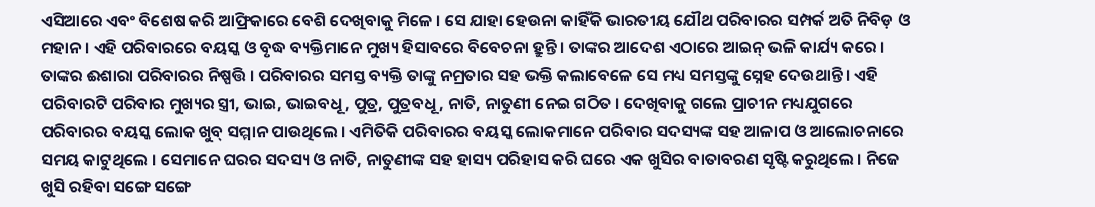ଏସିଆରେ ଏବଂ ବିଶେଷ କରି ଆଫ୍ରିକାରେ ବେଶି ଦେଖିବାକୁ ମିଳେ । ସେ ଯାହା ହେଉନା କାହିଁକି ଭାରତୀୟ ଯୌଥ ପରିବାରର ସମ୍ପର୍କ ଅତି ନିବିଡ଼ ଓ ମହାନ । ଏହି ପରିବାରରେ ବୟସ୍କ ଓ ବୃଦ୍ଧ ବ୍ୟକ୍ତିମାନେ ମୁଖ୍ୟ ହିସାବରେ ବିବେଚନା ହ୍ରୁନ୍ତି । ତାଙ୍କର ଆଦେଶ ଏଠାରେ ଆଇନ୍ ଭଳି କାର୍ଯ୍ୟ କରେ । ତାଙ୍କର ଈଶାରା ପରିବାରର ନିଷ୍ପତ୍ତି । ପରିବାରର ସମସ୍ତ ବ୍ୟକ୍ତି ତାଙ୍କୁ ନମ୍ରତାର ସହ ଭକ୍ତି କଲାବେଳେ ସେ ମଧ୍ୟ ସମସ୍ତଙ୍କୁ ସ୍ନେହ ଦେଉଥାନ୍ତି । ଏହି ପରିବାରଟି ପରିବାର ମୁଖ୍ୟର ସ୍ତ୍ରୀ, ଭାଇ, ଭାଇବଧୂ, ପୁତ୍ର, ପୁତ୍ରବଧୂ, ନାତି, ନାତୁଣୀ ନେଇ ଗଠିତ । ଦେଖିବାକୁ ଗଲେ ପ୍ରାଚୀନ ମଧ୍ୟଯୁଗରେ ପରିବାରର ବୟସ୍କ ଲୋକ ଖୁବ୍ ସମ୍ମାନ ପାଉଥିଲେ । ଏମିତିକି ପରିବାରର ବୟସ୍କ ଲୋକମାନେ ପରିବାର ସଦସ୍ୟଙ୍କ ସହ ଆଳାପ ଓ ଆଲୋଚନାରେ ସମୟ କାଟୁଥିଲେ । ସେମାନେ ଘରର ସଦସ୍ୟ ଓ ନାତି, ନାତୁଣୀଙ୍କ ସହ ହାସ୍ୟ ପରିହାସ କରି ଘରେ ଏକ ଖୁସିର ବାତାବରଣ ସୃଷ୍ଟି କରୁଥିଲେ । ନିଜେ ଖୁସି ରହିବା ସଙ୍ଗେ ସଙ୍ଗେ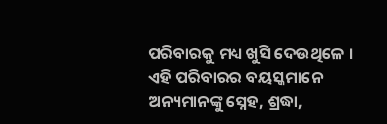ପରିବାରକୁ ମଧ୍ୟ ଖୁସି ଦେଉଥିଳେ । ଏହି ପରିବାରର ବୟସ୍କମାନେ ଅନ୍ୟମାନଙ୍କୁ ସ୍ନେହ, ଶ୍ରଦ୍ଧା,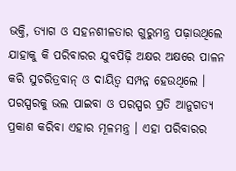ଭକ୍ତି, ତ୍ୟାଗ ଓ ସହନଶୀଳତାର ଗୁରୁମନ୍ତ୍ର ପଢ଼ାଉଥିଲେ ଯାହାକୁ କି ପରିବାରର ଯୁବପିଢ଼ି ଅକ୍ଷର ଅକ୍ଷରେ ପାଳନ କରି ସୁଚରିତ୍ରବାନ୍ ଓ ଦାୟିତ୍ୱ ସମ୍ପନ୍ନ ହେଉଥିଲେ । ପରସ୍ପରକୁ ଭଲ ପାଇବା ଓ ପରସ୍ପର ପ୍ରତି ଆନୁଗତ୍ୟ ପ୍ରକାଶ କରିବା ଏହାର ମୂଳମନ୍ତ୍ର । ଏହା ପରିବାରର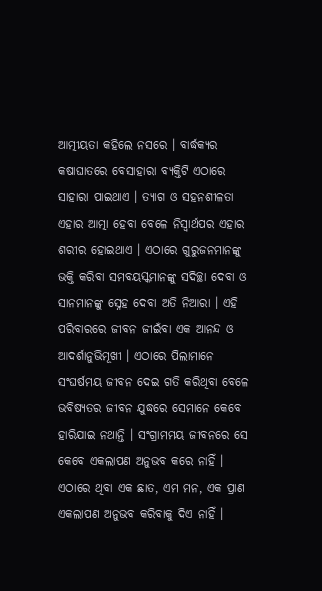ଆତ୍ମୀୟତା କହିଲେ ନସରେ । ବାର୍ଦ୍ଧକ୍ୟର କଷାଘାତରେ ବେସାହାରା ବ୍ୟକ୍ତିଟି ଏଠାରେ ସାହାରା ପାଇଥାଏ । ତ୍ୟାଗ ଓ ସହନଶୀଳତା ଏହାର ଆତ୍ମା ହେବା ବେଳେ ନିସ୍ୱାର୍ଥପର ଏହାର ଶରୀର ହୋଇଥାଏ । ଏଠାରେ ଗୁରୁଜନମାନଙ୍କୁ ଭକ୍ତି କରିବା ସମବୟସ୍କମାନଙ୍କୁ ସଦିଚ୍ଛା ଦେବା ଓ ସାନମାନଙ୍କୁ ସ୍ନେହ ଦେବା ଅତି ନିଆରା । ଏହି ପରିବାରରେ ଜୀବନ ଜୀଇଁବା ଏକ ଆନନ୍ଦ ଓ ଆଦର୍ଶାନୁଭିମୂଖୀ । ଏଠାରେ ପିଲାମାନେ ସଂଘର୍ଷମୟ ଜୀବନ ଦେଇ ଗତି କରିଥିବା ବେଳେ ଭବିଷ୍ୟତର ଜୀବନ ଯୁଦ୍ଧରେ ସେମାନେ କେବେ ହାରିଯାଇ ନଥାନ୍ତି । ସଂଗ୍ରାମମୟ ଜୀବନରେ ସେ କେବେ ଏକଲାପଣ ଅନୁଭବ କରେ ନାହିଁ । ଏଠାରେ ଥିବା ଏକ ଛାତ, ଏମ ମନ, ଏକ ପ୍ରାଣ ଏକଲାପଣ ଅନୁଭବ କରିବାକୁ ଦିଏ ନାହିଁ ।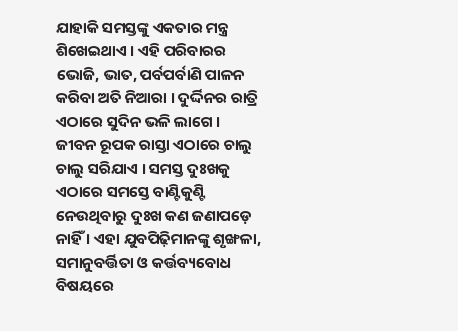ଯାହାକି ସମସ୍ତଙ୍କୁ ଏକତାର ମନ୍ତ୍ର ଶିଖେଇଥାଏ । ଏହି ପରିବାରର ଭୋଜି, ଭାତ, ପର୍ବପର୍ବାଣି ପାଳନ କରିବା ଅତି ନିଆରା । ଦୁର୍ଦ୍ଦିନର ରାତ୍ରି ଏଠାରେ ସୁଦିନ ଭଳି ଲାଗେ । ଜୀବନ ରୂପକ ରାସ୍ତା ଏଠାରେ ଚାଲୁ ଚାଲୁ ସରିଯାଏ । ସମସ୍ତ ଦୁଃଖକୁ ଏଠାରେ ସମସ୍ତେ ବାଣ୍ଟିକୁଣ୍ଟି ନେଉଥିବାରୁ ଦୁଃଖ କଣ ଜଣାପଡ଼େ ନାହିଁ । ଏହା ଯୁବପିଢ଼ିମାନଙ୍କୁ ଶୃଙ୍ଖଳା, ସମାନୁବର୍ତ୍ତିତା ଓ କର୍ତ୍ତବ୍ୟବୋଧ ବିଷୟରେ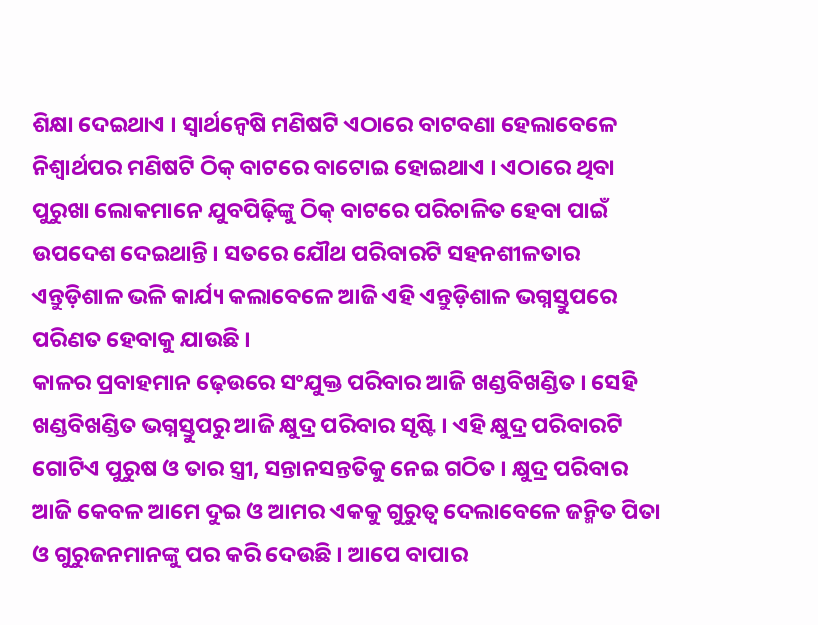ଶିକ୍ଷା ଦେଇଥାଏ । ସ୍ୱାର୍ଥନ୍ୱେଷି ମଣିଷଟି ଏଠାରେ ବାଟବଣା ହେଲାବେଳେ ନିଶ୍ୱାର୍ଥପର ମଣିଷଟି ଠିକ୍ ବାଟରେ ବାଟୋଇ ହୋଇଥାଏ । ଏଠାରେ ଥିବା ପୁରୁଖା ଲୋକମାନେ ଯୁବପିଢ଼ିଙ୍କୁ ଠିକ୍ ବାଟରେ ପରିଚାଳିତ ହେବା ପାଇଁ ଉପଦେଶ ଦେଇଥାନ୍ତି । ସତରେ ଯୌଥ ପରିବାରଟି ସହନଶୀଳତାର ଏନ୍ତୁଡ଼ିଶାଳ ଭଳି କାର୍ଯ୍ୟ କଲାବେଳେ ଆଜି ଏହି ଏନ୍ତୁଡ଼ିଶାଳ ଭଗ୍ନସ୍ତୁପରେ ପରିଣତ ହେବାକୁ ଯାଉଛି ।
କାଳର ପ୍ରବାହମାନ ଢ଼େଉରେ ସଂଯୁକ୍ତ ପରିବାର ଆଜି ଖଣ୍ଡବିଖଣ୍ଡିତ । ସେହି ଖଣ୍ଡବିଖଣ୍ଡିତ ଭଗ୍ନସ୍ତୁପରୁ ଆଜି କ୍ଷୁଦ୍ର ପରିବାର ସୃଷ୍ଟି । ଏହି କ୍ଷୁଦ୍ର ପରିବାରଟି ଗୋଟିଏ ପୁରୁଷ ଓ ତାର ସ୍ତ୍ରୀ, ସନ୍ତାନସନ୍ତତିକୁ ନେଇ ଗଠିତ । କ୍ଷୁଦ୍ର ପରିବାର ଆଜି କେବଳ ଆମେ ଦୁଇ ଓ ଆମର ଏକକୁ ଗୁରୁତ୍ୱ ଦେଲାବେଳେ ଜନ୍ମିତ ପିତା ଓ ଗୁରୁଜନମାନଙ୍କୁ ପର କରି ଦେଉଛି । ଆପେ ବାପାର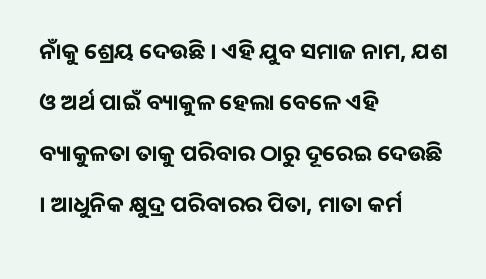ନାଁକୁ ଶ୍ରେୟ ଦେଉଛି । ଏହି ଯୁବ ସମାଜ ନାମ, ଯଶ ଓ ଅର୍ଥ ପାଇଁ ବ୍ୟାକୁଳ ହେଲା ବେଳେ ଏହି ବ୍ୟାକୁଳତା ତାକୁ ପରିବାର ଠାରୁ ଦୂରେଇ ଦେଉଛି । ଆଧୁନିକ କ୍ଷୁଦ୍ର ପରିବାରର ପିତା, ମାତା କର୍ମ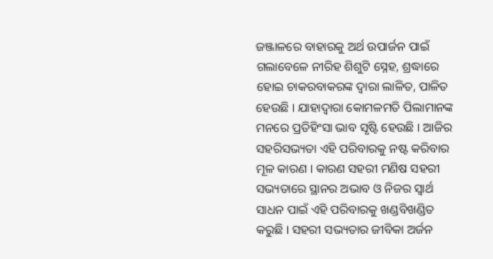ଜଞ୍ଜାଳରେ ବାହାରକୁ ଅର୍ଥ ଉପାର୍ଜନ ପାଇଁ ଗଲାବେଳେ ନୀରିହ ଶିଶୁଟି ସ୍ନେହ, ଶ୍ରଦ୍ଧାରେ ହୋଇ ଚାକରବାକରଙ୍କ ଦ୍ୱାରା ଲାଳିତ, ପାଳିତ ହେଉଛି । ଯାହାଦ୍ୱାରା କୋମଳମତି ପିଲାମାନଙ୍କ ମନରେ ପ୍ରତିହିଂସା ଭାବ ସୃଷ୍ଟି ହେଉଛି । ଆଜିର ସହରିସଭ୍ୟତା ଏହି ପରିବାରକୁ ନଷ୍ଟ କରିବାର ମୂଳ କାରଣ । କାରଣ ସହରୀ ମଣିଷ ସହରୀ ସଭ୍ୟତାରେ ସ୍ଥାନର ଅଭାବ ଓ ନିଜର ସ୍ୱାର୍ଥ ସାଧନ ପାଇଁ ଏହି ପରିବାରକୁ ଖଣ୍ଡବିଖଣ୍ଡିତ କରୁଛି । ସହରୀ ସଭ୍ୟତାର ଜୀବିକା ଅର୍ଜନ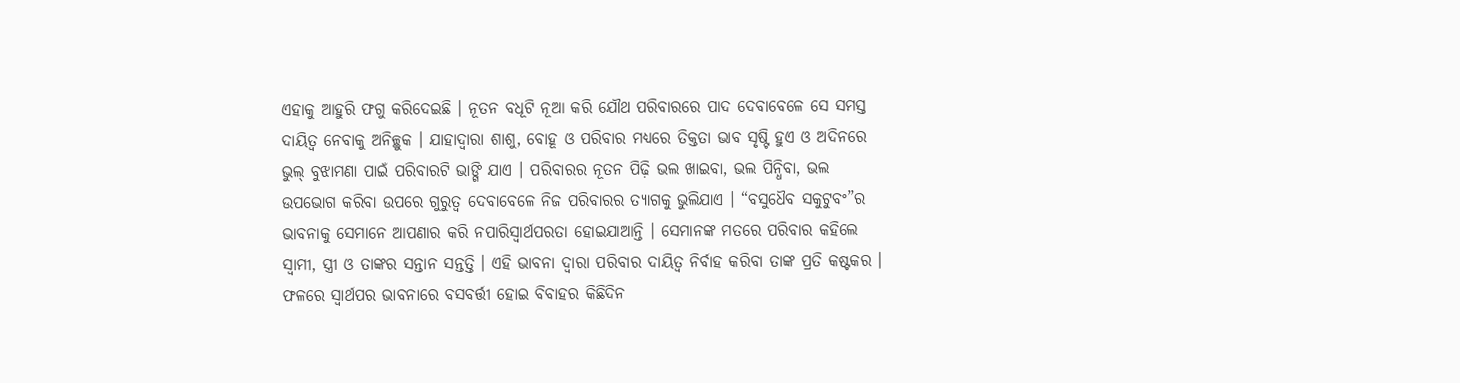ଏହାକୁ ଆହୁରି ଫଗୁ କରିଦେଇଛି । ନୂତନ ବଧୂଟି ନୂଆ କରି ଯୌଥ ପରିବାରରେ ପାଦ ଦେବାବେଳେ ସେ ସମସ୍ତ ଦାୟିତ୍ୱ ନେବାକୁ ଅନିଚ୍ଛୁକ । ଯାହାଦ୍ୱାରା ଶାଶୁ, ବୋହୂ ଓ ପରିବାର ମଧ୍ୟରେ ତିକ୍ତତା ଭାବ ସୃଷ୍ଟି ହୁଏ ଓ ଅଦିନରେ ଭୁଲ୍ ବୁଝାମଣା ପାଇଁ ପରିବାରଟି ଭାଙ୍ଗି ଯାଏ । ପରିବାରର ନୂତନ ପିଢ଼ି ଭଲ ଖାଇବା, ଭଲ ପିନ୍ଧିବା, ଭଲ ଉପଭୋଗ କରିବା ଉପରେ ଗୁରୁତ୍ୱ ଦେବାବେଳେ ନିଜ ପରିବାରର ତ୍ୟାଗକୁ ଭୁଲିଯାଏ । “ବସୁଧୈବ ସକୁଟୁବଂ”ର ଭାବନାକୁ ସେମାନେ ଆପଣାର କରି ନପାରିସ୍ୱାର୍ଥପରତା ହୋଇଯାଆନ୍ତି । ସେମାନଙ୍କ ମତରେ ପରିବାର କହିଲେ ସ୍ୱାମୀ, ସ୍ତ୍ରୀ ଓ ତାଙ୍କର ସନ୍ତାନ ସନ୍ତତ୍ତି । ଏହି ଭାବନା ଦ୍ୱାରା ପରିବାର ଦାୟିତ୍ୱ ନିର୍ବାହ କରିବା ତାଙ୍କ ପ୍ରତି କଷ୍ଟକର । ଫଳରେ ସ୍ୱାର୍ଥପର ଭାବନାରେ ବସବର୍ତ୍ତୀ ହୋଇ ବିବାହର କିଛିଦିନ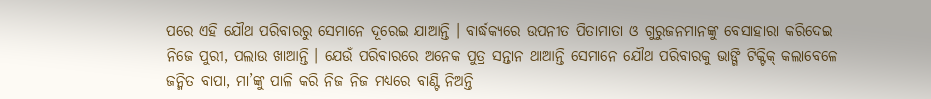ପରେ ଏହି ଯୌଥ ପରିବାରରୁ ସେମାନେ ଦୂରେଇ ଯାଆନ୍ତି । ବାର୍ଦ୍ଧକ୍ୟରେ ଉପନୀତ ପିତାମାତା ଓ ଗୁରୁଜନମାନଙ୍କୁ ବେସାହାରା କରିଦେଇ ନିଜେ ପୁରୀ, ପଲାଉ ଖାଆନ୍ତି । ଯେଉଁ ପରିବାରରେ ଅନେକ ପୁତ୍ର ସନ୍ତାନ ଥାଆନ୍ତି ସେମାନେ ଯୌଥ ପରିବାରକୁ ଭାଙ୍ଗି ଟିକ୍ଟିକ୍ କଲାବେଳେ ଜନ୍ମିତ ବାପା, ମା’ଙ୍କୁ ପାଳି କରି ନିଜ ନିଜ ମଧ୍ୟରେ ବାଣ୍ଟି ନିଅନ୍ତି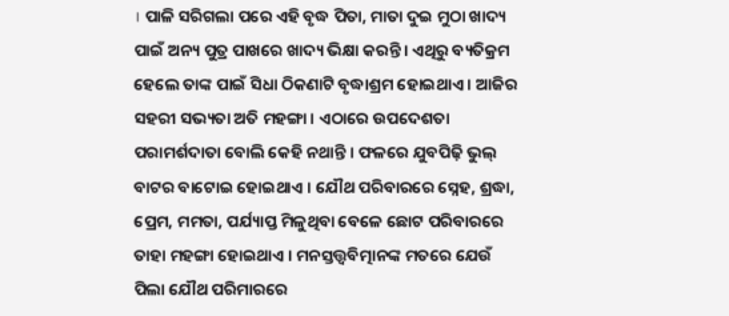। ପାଳି ସରିଗଲା ପରେ ଏହି ବୃଦ୍ଧ ପିତା, ମାତା ଦୁଇ ମୁଠା ଖାଦ୍ୟ ପାଇଁ ଅନ୍ୟ ପୁତ୍ର ପାଖରେ ଖାଦ୍ୟ ଭିକ୍ଷା କରନ୍ତି । ଏଥିରୁ ବ୍ୟତିକ୍ରମ ହେଲେ ତାଙ୍କ ପାଇଁ ସିଧା ଠିକଣାଟି ବୃଦ୍ଧାଶ୍ରମ ହୋଇଥାଏ । ଆଜିର ସହରୀ ସଭ୍ୟତା ଅତି ମହଙ୍ଗା । ଏଠାରେ ଉପଦେଶତା ପରାମର୍ଶଦାତା ବୋଲି କେହି ନଥାନ୍ତି । ଫଳରେ ଯୁବପିଢ଼ି ଭୁଲ୍ ବାଟର ବାଟୋଇ ହୋଇଥାଏ । ଯୌଥ ପରିବାରରେ ସ୍ନେହ, ଶ୍ରଦ୍ଧା, ପ୍ରେମ, ମମତା, ପର୍ଯ୍ୟାପ୍ତ ମିଳୁଥିବା ବେଳେ ଛୋଟ ପରିବାରରେ ତାହା ମହଙ୍ଗା ହୋଇଥାଏ । ମନସ୍ତତ୍ତ୍ୱବିତ୍ମାନଙ୍କ ମତରେ ଯେଉଁ ପିଲା ଯୌଥ ପରିମାରରେ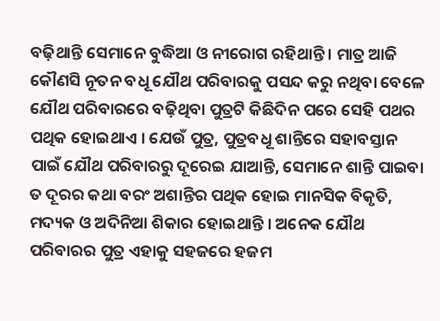ବଢ଼ିଥାନ୍ତି ସେମାନେ ବୁଦ୍ଧିଆ ଓ ନୀରୋଗ ରହିଥାନ୍ତି । ମାତ୍ର ଆଜି କୌଣସି ନୂତନ ବଧୂ ଯୌଥ ପରିବାରକୁ ପସନ୍ଦ କରୁ ନଥିବା ବେଳେ ଯୌଥ ପରିବାରରେ ବଢ଼ିଥିବା ପୁତ୍ରଟି କିଛିଦିନ ପରେ ସେହି ପଥର ପଥିକ ହୋଇଥାଏ । ଯେଉଁ ପୁତ୍ର, ପୁତ୍ରବଧୂ ଶାନ୍ତିରେ ସହାବସ୍ତାନ ପାଇଁ ଯୌଥ ପରିବାରରୁ ଦୂରେଇ ଯାଆନ୍ତି, ସେମାନେ ଶାନ୍ତି ପାଇବା ତ ଦୂରର କଥା ବରଂ ଅଶାନ୍ତିର ପଥିକ ହୋଇ ମାନସିକ ବିକୃତି, ମଦ୍ୟକ ଓ ଅଦିନିଆ ଶିକାର ହୋଇଥାନ୍ତି । ଅନେକ ଯୌଥ ପରିବାରର ପୁତ୍ର ଏହାକୁ ସହଜରେ ହଜମ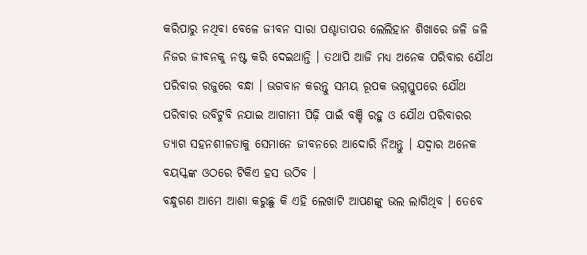କରିପାରୁ ନଥିବା ବେଳେ ଜୀବନ ସାରା ପଶ୍ଚାତାପର ଲେଲିହାନ ଶିଖାରେ ଜଳି ଜଳି ନିଜର ଜୀବନକୁ ନଷ୍ଟ କରି ଦେଇଥାନ୍ତି । ତଥାପି ଆଜି ମଧ୍ୟ ଅନେକ ପରିବାର ଯୌଥ ପରିବାର ରଜୁରେ ବନ୍ଧା । ଭଗବାନ କରନ୍ତୁ ସମୟ ରୂପକ ଭଗ୍ନସ୍ତୁପରେ ଯୌଥ ପରିବାର ଉବିଟୁବି ନଯାଇ ଆଗାମୀ ପିଢ଼ି ପାଇଁ ବଞ୍ଚି ରହୁ ଓ ଯୌଥ ପରିବାରର ତ୍ୟାଗ ସହନଶୀଳତାକୁ ସେମାନେ ଜୀବନରେ ଆଦୋରି ନିଅନ୍ତୁ । ଯଦ୍ୱାର ଅନେକ ବୟସ୍କଙ୍କ ଓଠରେ ଟିକିଏ ହସ ଉଠିବ ।
ବନ୍ଧୁଗଣ ଆମେ ଆଶା କରୁଛୁ କି ଏହି ଲେଖାଟି ଆପଣଙ୍କୁ ଭଲ ଲାଗିଥିବ । ତେବେ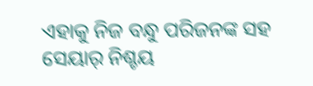ଏହାକୁ ନିଜ ବନ୍ଧୁ ପରିଜନଙ୍କ ସହ ସେୟାର୍ ନିଶ୍ଚୟ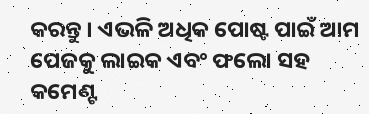କରନ୍ତୁ । ଏଭଳି ଅଧିକ ପୋଷ୍ଟ ପାଇଁ ଆମ ପେଜକୁ ଲାଇକ ଏବଂ ଫଲୋ ସହ କମେଣ୍ଟ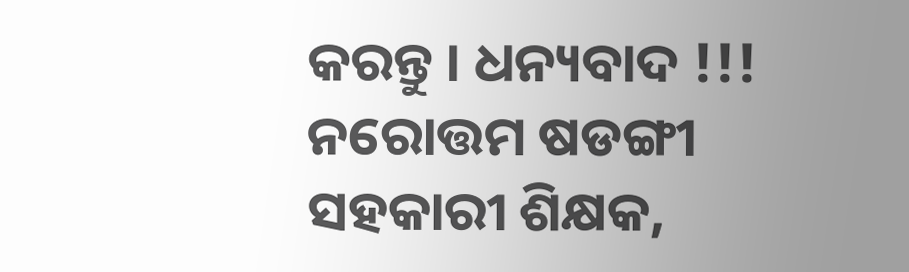କରନ୍ତୁ । ଧନ୍ୟବାଦ !!!
ନରୋତ୍ତମ ଷଡଙ୍ଗୀ
ସହକାରୀ ଶିକ୍ଷକ,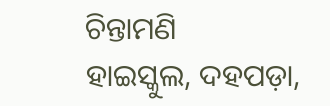ଚିନ୍ତାମଣି
ହାଇସ୍କୁଲ, ଦହପଡ଼ା,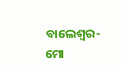ବାଲେଶ୍ୱର- ମୋ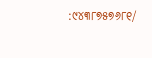:୯୪୩୮୭୫୭୬୮୧/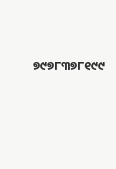୭୯୭୮୩୭୮୧୯୯